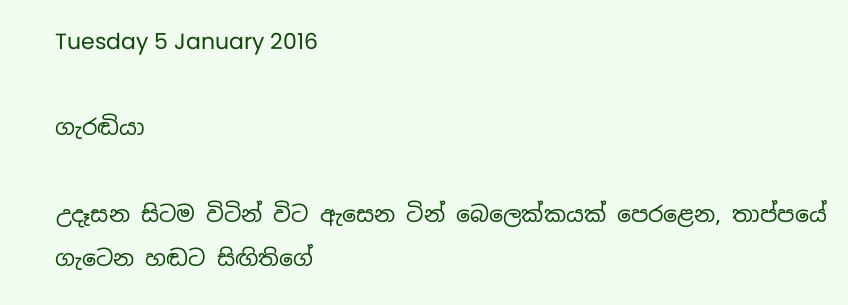Tuesday 5 January 2016

ගැරඬියා

උදෑසන සිටම විටින් විට ඇසෙන ටින් බෙලෙක්කයක් පෙරළෙන, තාප්පයේ ගැටෙන හඬට සිඟිතිගේ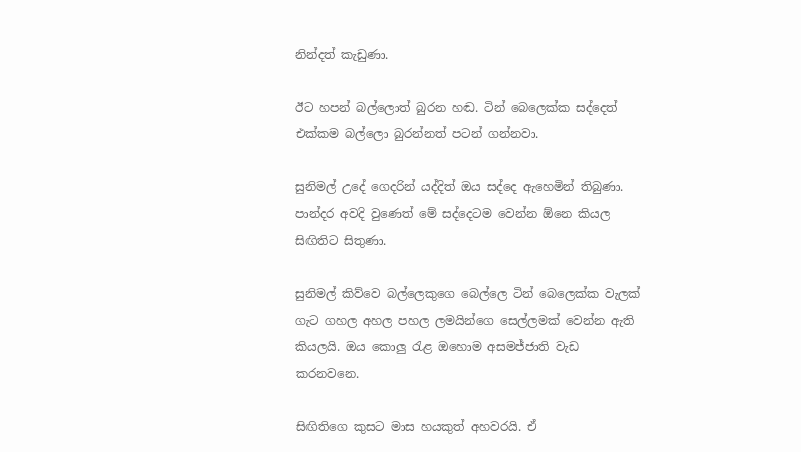නින්දත් කැඩුණා.

ඊට හපන් බල්ලොත් බුරන හඬ. ටින් බෙලෙක්ක සද්දෙත් එක්කම බල්ලො බුරන්නත් පටන් ගන්නවා.

සුනිමල් උදේ ගෙදරින් යද්දිත් ඔය සද්දෙ ඇහෙමින් තිබුණා. පාන්දර අවදි වුණෙත් මේ සද්දෙටම වෙන්න ඕනෙ කියල සිඟිතිට සිතුණා.

සුනිමල් කිව්වෙ බල්ලෙකුගෙ බෙල්ලෙ ටින් බෙලෙක්ක වැලක් ගැට ගහල අහල පහල ලමයින්ගෙ සෙල්ලමක් වෙන්න ඇති කියලයි. ඔය කොලු රැළ ඔහොම අසමජ්ජාති වැඩ කරනවනෙ.

සිඟිතිගෙ කුසට මාස හයකුත් අහවරයි. ඒ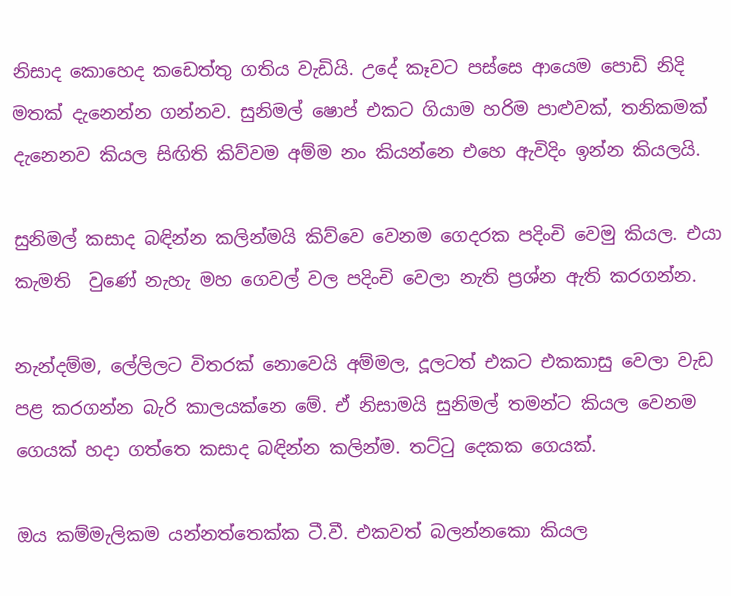නිසාද කොහෙද කඩෙත්තු ගතිය වැඩියි. උදේ කෑවට පස්සෙ ආයෙම පොඩි නිදි මතක් දැනෙන්න ගන්නව. සුනිමල් ෂොප් එකට ගියාම හරිම පාළුවක්, තනිකමක් දැනෙනව කියල සිඟිති කිව්වම අම්ම නං කියන්නෙ එහෙ ඇවිදිං ඉන්න කියලයි.

සුනිමල් කසාද බඳින්න කලින්මයි කිව්වෙ වෙනම ගෙදරක පදිංචි වෙමු කියල. එයා කැමති  වුණේ නැහැ මහ ගෙවල් වල පදිංචි වෙලා නැති ප්‍රශ්න ඇති කරගන්න.

නැන්දම්ම, ලේලිලට විතරක් නොවෙයි අම්මල, දූලටත් එකට එකකාසු වෙලා වැඩ පළ කරගන්න බැරි කාලයක්නෙ මේ. ඒ නිසාමයි සුනිමල් තමන්ට කියල වෙනම ගෙයක් හදා ගත්තෙ කසාද බඳින්න කලින්ම. තට්ටු දෙකක ගෙයක්.

ඔය කම්මැලිකම යන්නත්තෙක්ක ටී.වී. එකවත් බලන්නකො කියල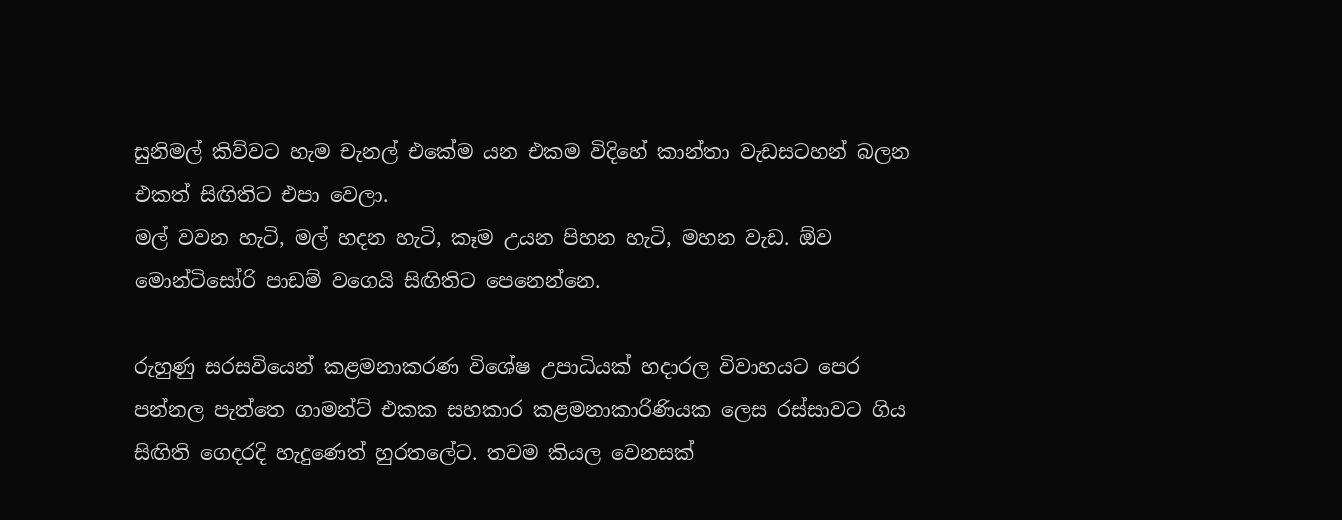සුනිමල් කිව්වට හැම චැනල් එකේම යන එකම විදිහේ කාන්තා වැඩසටහන් බලන එකත් සිඟිතිට එපා වෙලා.
මල් වවන හැටි, මල් හදන හැටි, කෑම උයන පිහන හැටි, මහන වැඩ. ඕව මොන්ටිසෝරි පාඩම් වගෙයි සිඟිතිට පෙනෙන්නෙ.

රුහුණු සරසවියෙන් කළමනාකරණ විශේෂ උපාධියක් හදාරල විවාහයට පෙර පන්නල පැත්තෙ ගාමන්ට් එකක සහකාර කළමනාකාරිණියක ලෙස රස්සාවට ගිය සිඟිති ගෙදරදි හැදුණෙත් හුරතලේට. තවම කියල වෙනසක්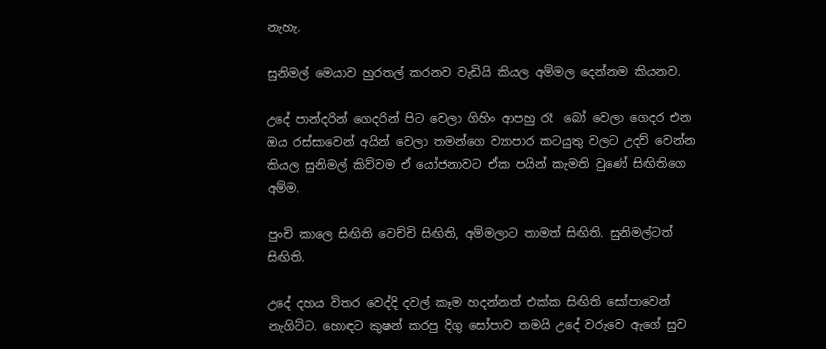නැහැ.

සුනිමල් මෙයාව හුරතල් කරනව වැඩියි කියල අම්මල දෙන්නම කියනව.

උදේ පාන්දරින් ගෙදරින් පිට වෙලා ගිහිං ආපහු රෑ  බෝ වෙලා ගෙදර එන ඔය රස්සාවෙන් අයින් වෙලා තමන්ගෙ ව්‍යාපාර කටයුතු වලට උදව් වෙන්න කියල සුනිමල් කිව්වම ඒ යෝජනාවට ඒක පයින් කැමති වුණේ සිඟිතිගෙ අම්ම.

පුංචි කාලෙ සිඟිති වෙච්චි සිඟිති, අම්මලාට තාමත් සිඟිති. සුනිමල්ටත් සිඟිති.

උදේ දහය විතර වෙද්දි දවල් කෑම හදන්නත් එක්ක සිඟිති සෝපාවෙන් නැගිට්ට. හොඳට කුෂන් කරපු දිගු සෝපාව තමයි උදේ වරුවෙ ඇගේ සුව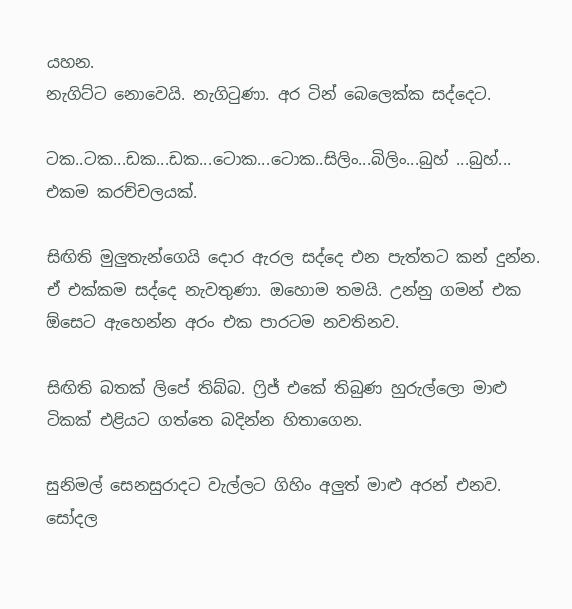යහන.
නැගිට්ට නොවෙයි. නැගිටුණා. අර ටින් බෙලෙක්ක සද්දෙට.

ටක..ටක...ඩක...ඩක...ටොක...ටොක..සිලිං...බිලිං...බුහ් ...බුහ්... එකම කරච්චලයක්.

සිඟිති මුලුතැන්ගෙයි දොර ඇරල සද්දෙ එන පැත්තට කන් දුන්න. ඒ එක්කම සද්දෙ නැවතුණා. ඔහොම තමයි. උන්නු ගමන් එක ඕසෙට ඇහෙන්න අරං එක පාරටම නවතිනව.

සිඟිති බතක් ලිපේ තිබ්බ. ෆ්‍රිජ් එකේ තිබුණ හුරුල්ලො මාළු ටිකක් එළියට ගත්තෙ බදින්න හිතාගෙන.

සුනිමල් සෙනසුරාදට වැල්ලට ගිහිං අලුත් මාළු අරන් එනව. සෝදල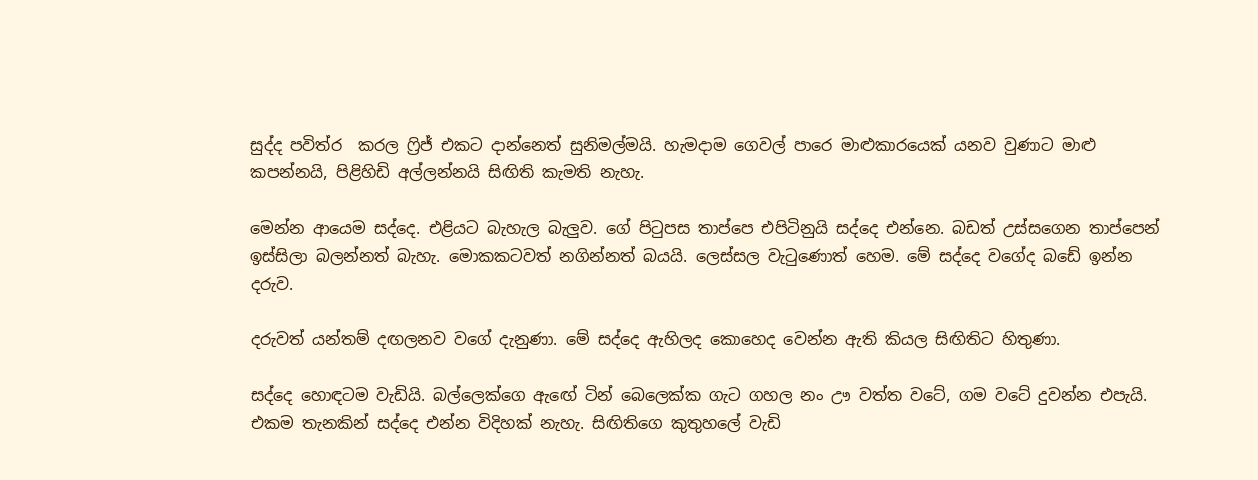සුද්ද පවිත්ර  කරල ෆ්‍රිජ් එකට දාන්නෙත් සුනිමල්මයි. හැමදාම ගෙවල් පාරෙ මාළුකාරයෙක් යනව වුණාට මාළු කපන්නයි, පිළිහිඩි අල්ලන්නයි සිඟිති කැමති නැහැ.

මෙන්න ආයෙම සද්දෙ. එළියට බැහැල බැලුව. ගේ පිටුපස තාප්පෙ එපිටිනුයි සද්දෙ එන්නෙ. බඩත් උස්සගෙන තාප්පෙන් ඉස්සිලා බලන්නත් බැහැ. මොකකටවත් නගින්නත් බයයි. ලෙස්සල වැටුණොත් හෙම. මේ සද්දෙ වගේද බඩේ ඉන්න දරුව.

දරුවත් යන්තම් දඟලනව වගේ දැනුණා. මේ සද්දෙ ඇහිලද කොහෙද වෙන්න ඇති කියල සිඟිතිට හිතුණා.

සද්දෙ හොඳටම වැඩියි. බල්ලෙක්ගෙ ඇ‍ඟේ ටින් බෙලෙක්ක ගැට ගහල නං ඌ වත්ත වටේ, ගම වටේ දුවන්න එපැයි. එකම තැනකින් සද්දෙ එන්න විදිහක් නැහැ. සිඟිතිගෙ කුතුහලේ වැඩි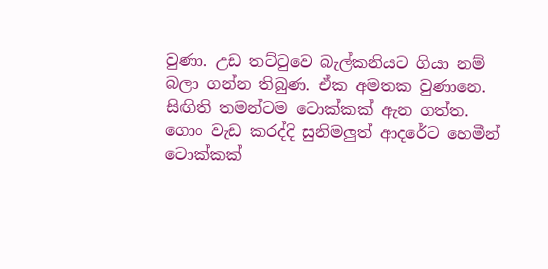වුණා. උඩ තට්ටුවෙ බැල්කනියට ගියා නම් බලා ගන්න තිබුණ. ඒක අමතක වුණානෙ.
සිඟිති තමන්ටම ටොක්කක් ඇන ගත්ත. ගොං වැඩ කරද්දි සුනිමලුත් ආදරේට හෙමීන් ටොක්කක්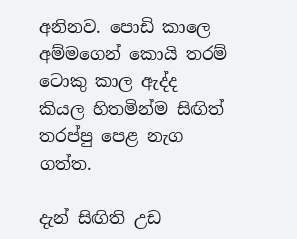අනිනව. පොඩි කාලෙ අම්මගෙන් කොයි තරම් ටොකු කාල ඇද්ද කියල හිතමින්ම සිඟිත් තරප්පු පෙළ නැග ගත්ත.

දැන් සිඟිති උඩ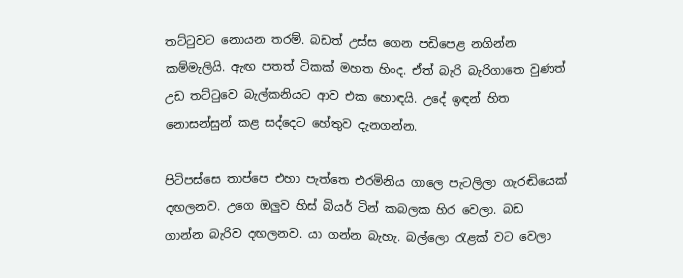තට්ටුවට නොයන තරම්. බඩත් උස්ස ගෙන පඩිපෙළ නගින්න කම්මැලියි. ඇඟ පතත් ටිකක් මහත හිංද. ඒත් බැරි බැරිගාතෙ වුණත් උඩ තට්ටුවෙ බැල්කනියට ආව එක හොඳයි. උදේ ඉඳන් හිත නොසන්සුන් කළ සද්දෙට හේතුව දැනගන්න.

පිටිපස්සෙ තාප්පෙ එහා පැත්තෙ එරමිනිය ගාලෙ පැටලිලා ගැරඬියෙක් දඟලනව. උගෙ ඔලුව හිස් බියර් ටින් කබලක හිර වෙලා. බඩ ගාන්න බැරිව දඟලනව. යා ගන්න බැහැ. බල්ලො රැළක් වට වෙලා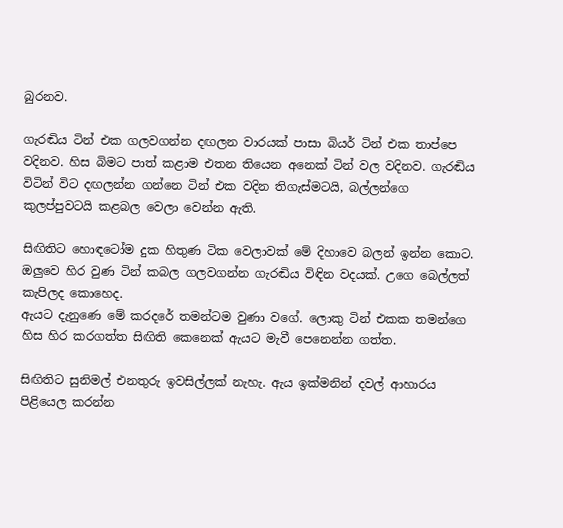බුරනව.

ගැරඬිය ටින් එක ගලවගන්න දඟලන වාරයක් පාසා බියර් ටින් එක තාප්පෙ වදිනව. හිස බිමට පාත් කළාම එතන තියෙන අනෙක් ටින් වල වදිනව. ගැරඬිය විටින් විට දඟලන්න ගන්නෙ ටින් එක වදින තිගැස්මටයි, බල්ලන්ගෙ කුලප්පුවටයි කළබල වෙලා වෙන්න ඇති.

සිඟිතිට හොඳටෝම දුක හිතුණ ටික වෙලාවක් මේ දිහාවෙ බලන් ඉන්න කොට. ඔලුවෙ හිර වුණ ටින් කබල ගලවගන්න ගැරඬිය විඳින වදයක්. උගෙ බෙල්ලත් කැපිලද කොහෙද.
ඇයට දැනුණෙ මේ කරදරේ තමන්ටම වුණා වගේ. ලොකු ටින් එකක තමන්ගෙ හිස හිර කරගත්ත සිඟිති කෙනෙක් ඇයට මැවී පෙනෙන්න ගත්ත.

සිඟිතිට සුනිමල් එනතුරු ඉවසිල්ලක් නැහැ. ඇය ඉක්මනින් දවල් ආහාරය පිළියෙල කරන්න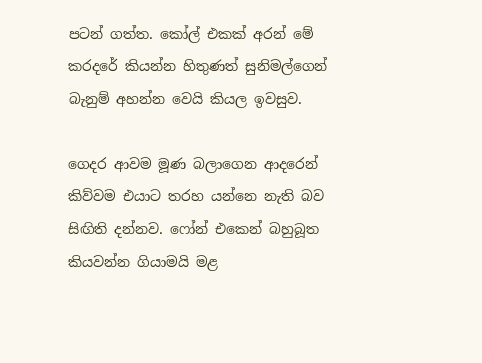පටන් ගත්ත. කෝල් එකක් අරන් මේ කරදරේ කියන්න හිතුණත් සුනිමල්ගෙන් බැනුම් අහන්න වෙයි කියල ඉවසුව.

ගෙදර ආවම මූණ බලාගෙන ආදරෙන් කිව්වම එයාට තරහ යන්නෙ නැති බව සිඟිති දන්නව. ෆෝන් එකෙන් බහුබූත කියවන්න ගියාමයි මළ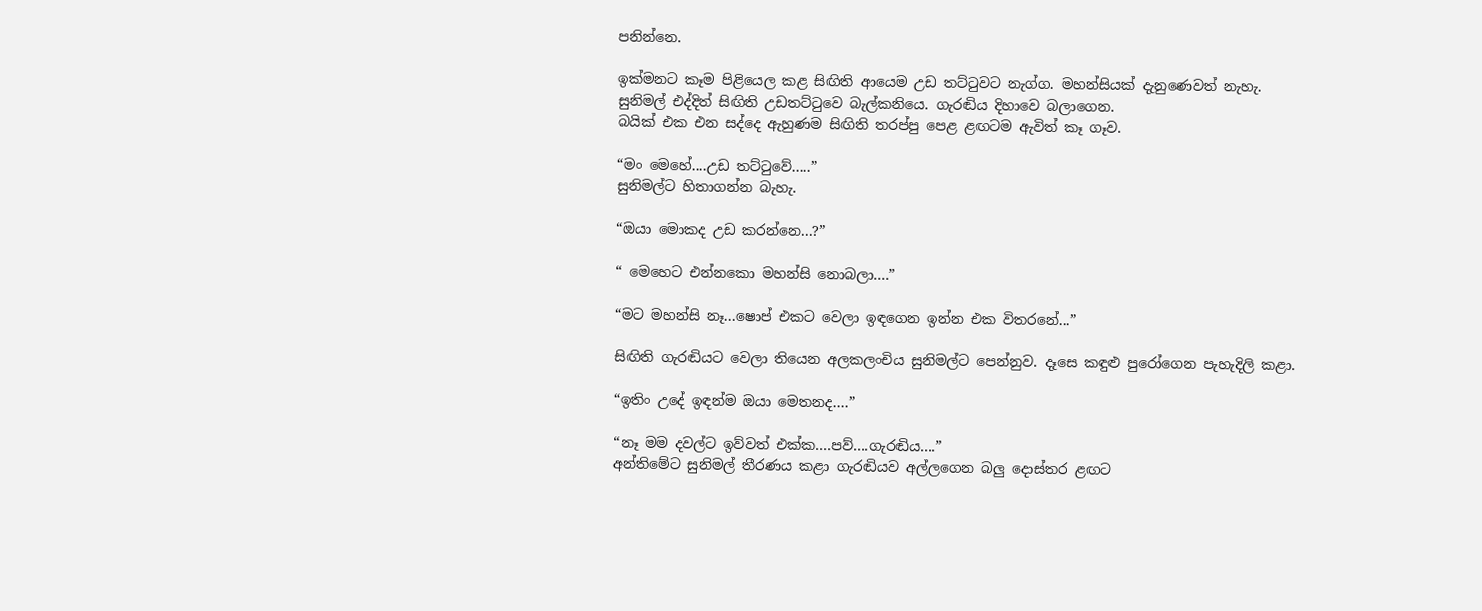පනින්නෙ.

ඉක්මනට කෑම පිළියෙල කළ සිඟිති ආයෙම උඩ තට්ටුවට නැග්ග. මහන්සියක් දැනුණෙවත් නැහැ.
සුනිමල් එද්දිත් සිඟිති උඩතට්ටුවෙ බැල්කනියෙ. ගැරඬිය දිහාවෙ බලාගෙන.
බයික් එක එන සද්දෙ ඇහුණම සිඟිති තරප්පු පෙළ ළඟටම ඇවිත් කෑ ගෑව.

“මං මෙහේ....උඩ තට්ටුවේ.....”
සුනිමල්ට හිතාගන්න බැහැ.

“ඔයා මොකද උඩ කරන්නෙ...?”

“ මෙහෙට එන්නකො මහන්සි නොබලා....”

“මට මහන්සි නෑ...ෂොප් එකට වෙලා ඉඳගෙන ඉන්න එක විතරනේ...”

සිඟිති ගැරඬියට වෙලා තියෙන අලකලංචිය සුනිමල්ට පෙන්නුව. දෑසෙ කඳුළු පුරෝගෙන පැහැදිලි කළා.

“ඉතිං උදේ ඉඳන්ම ඔයා මෙතනද....”

“නෑ මම දවල්ට ඉව්වත් එක්ක....පව්....ගැරඬිය....”
අන්තිමේට සුනිමල් තීරණය කළා ගැරඬියව අල්ලගෙන බලු දොස්තර ළඟට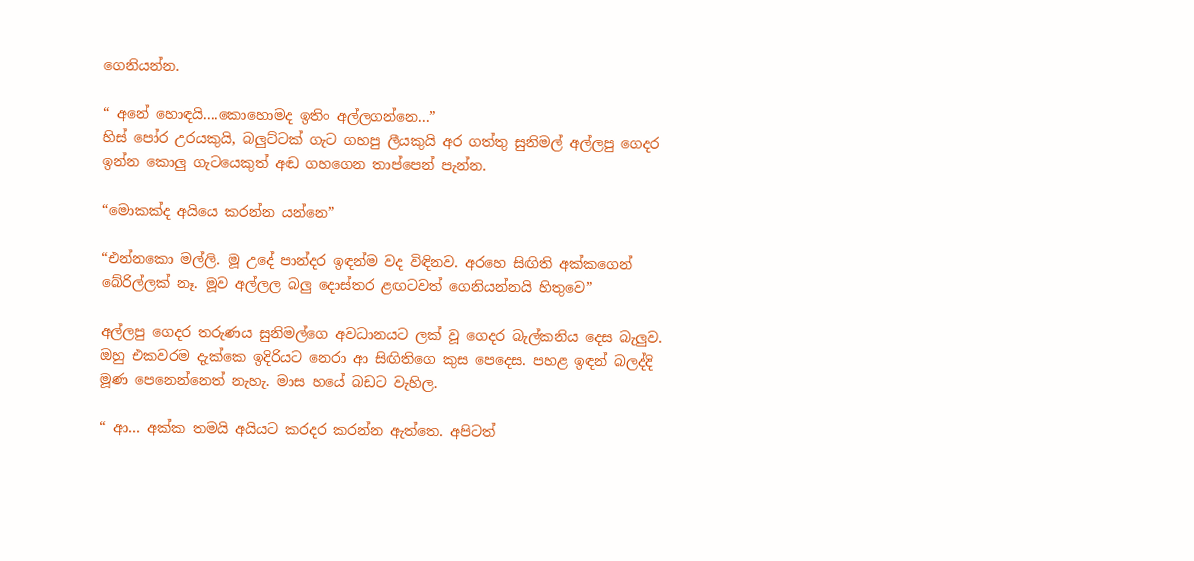ගෙනියන්න.

“ අනේ හොඳයි....කොහොමද ඉතිං අල්ලගන්නෙ...”
හිස් පෝර උරයකුයි, බලුට්ටක් ගැට ගහපු ලීයකුයි අර ගත්තු සුනිමල් අල්ලපු ගෙදර ඉන්න කොලු ගැටයෙකුත් අඬ ගහගෙන තාප්පෙන් පැන්න.

“මොකක්ද අයියෙ කරන්න යන්නෙ”

“එන්නකො මල්ලි. මූ උදේ පාන්දර ඉඳන්ම වද විඳිනව. අරහෙ සිඟිති අක්කගෙන් බේරිල්ලක් නෑ. මූව අල්ලල බලු දොස්තර ළඟටවත් ගෙනියන්නයි හිතුවෙ”

අල්ලපු ගෙදර තරුණය සුනිමල්ගෙ අවධානයට ලක් වූ ගෙදර බැල්කනිය දෙස බැලුව. ඔහු එකවරම දැක්කෙ ඉදිරියට නෙරා ආ සිඟිතිගෙ කුස පෙදෙස. පහළ ඉඳන් බලද්දි මූණ පෙනෙන්නෙත් නැහැ. මාස හයේ බඩට වැහිල.

“ ආ... අක්ක තමයි අයියට කරදර කරන්න ඇත්තෙ. අපිටත්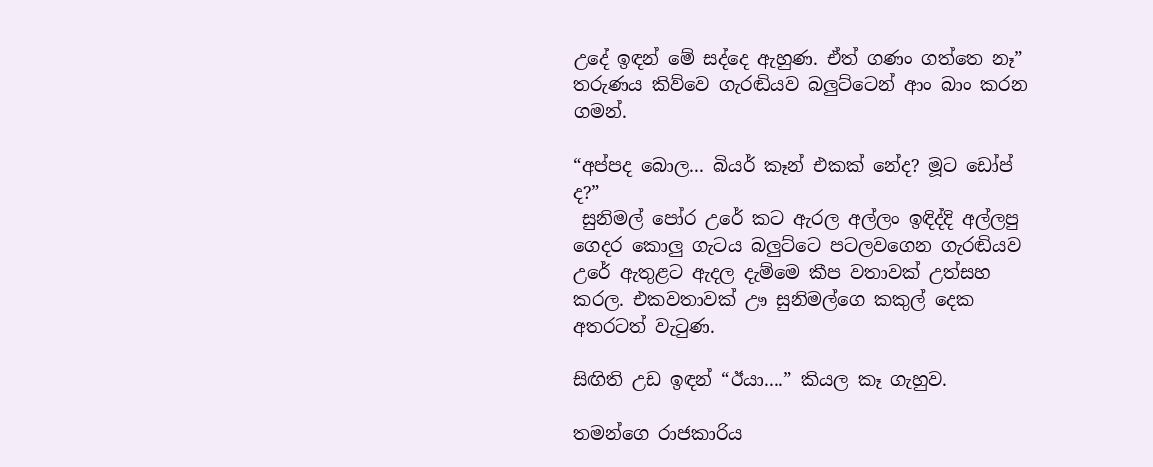උදේ ඉඳන් මේ සද්දෙ ඇහුණ. ඒත් ගණං ගත්තෙ නෑ” තරුණය කිව්වෙ ගැරඬියව බලුට්ටෙන් ආං බාං කරන ගමන්.

“අප්පද බොල... බියර් කෑන් එකක් නේද? මූට ඩෝප් ද?”
 සුනිමල් පෝර උරේ කට ඇරල අල්ලං ඉඳිද්දි අල්ලපු ගෙදර කොලු ගැටය බලුට්ටෙ පටලවගෙන ගැරඬියව උරේ ඇතුළට ඇදල දැම්මෙ කීප වතාවක් උත්සහ කරල. එකවතාවක් ඌ සුනිමල්ගෙ කකුල් දෙක අතරටත් වැටුණ.

සිඟිති උඩ ඉඳන් “ඊයා....” කියල කෑ ගැහුව.

තමන්ගෙ රාජකාරිය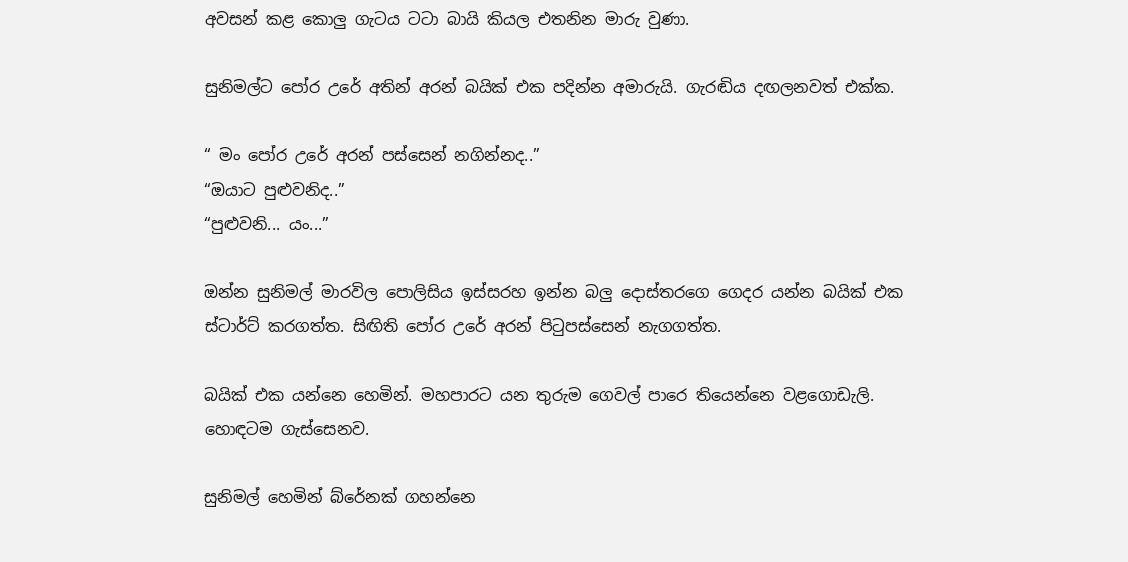අවසන් කළ කොලු ගැටය ටටා බායි කියල එතනින මාරු වුණා.

සුනිමල්ට පෝර උරේ අතින් අරන් බයික් එක පදින්න අමාරුයි. ගැරඬිය දඟලනවත් එක්ක.

“ මං පෝර උරේ අරන් පස්සෙන් නගින්නද..”
“ඔයාට පුළුවනිද..”
“පුළුවනි... යං...”

ඔන්න සුනිමල් මාරවිල පොලිසිය ඉස්සරහ ඉන්න බලු දොස්තරගෙ ගෙදර යන්න බයික් එක ස්ටාර්ට් කරගත්ත. සිඟිති පෝර උරේ අරන් පිටුපස්සෙන් නැගගත්ත.

බයික් එක යන්නෙ හෙමින්. මහපාරට යන තුරුම ගෙවල් පාරෙ තියෙන්නෙ වළගොඩැලි. හොඳටම ගැස්සෙනව.

සුනිමල් හෙමින් බ්රේනක් ගහන්නෙ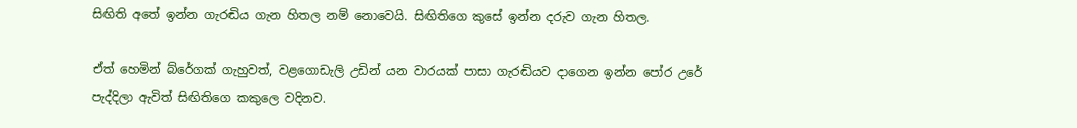සිඟිති අතේ ඉන්න ගැරඬිය ගැන හිතල නම් නොවෙයි. සිඟිතිගෙ කුසේ ඉන්න දරුව ගැන හිතල.

ඒත් හෙමින් බ්රේගක් ගැහුවත්, වළගොඩැලි උඩින් යන වාරයක් පාසා ගැරඬියව දාගෙන ඉන්න පෝර උරේ පැද්දිලා ඇවිත් සිඟිතිගෙ කකුලෙ වදිනව.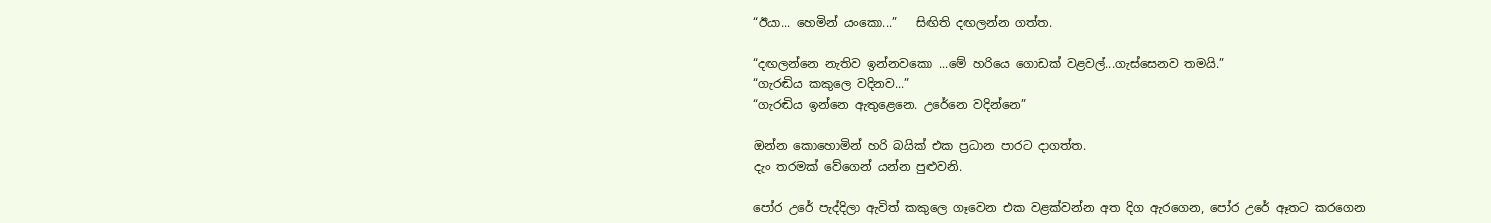“ඊයා... හෙමින් යංකො...”   සිඟිති දඟලන්න ගත්ත.

“දඟලන්නෙ නැතිව ඉන්නවකො ...මේ හරියෙ ගොඩක් වළවල්...ගැස්සෙනව තමයි.”
“ගැරඬිය කකුලෙ වදිනව...”
“ගැරඬිය ඉන්නෙ ඇතුළෙනෙ. උරේනෙ වදින්නෙ”

ඔන්න කොහොමින් හරි බයික් එක ප්‍රධාන පාරට දාගත්ත.
දැං තරමක් වේගෙන් යන්න පුළුවනි.

පෝර උරේ පැද්දිලා ඇවිත් කකුලෙ ගෑවෙන එක වළක්වන්න අත දිග ඇරගෙන, පෝර උරේ ඈතට කරගෙන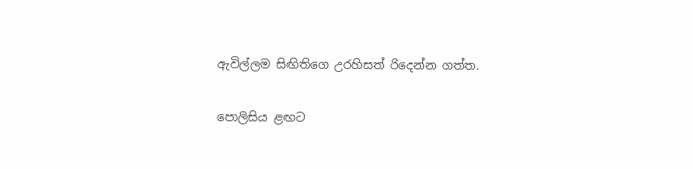ඇවිල්ලම සිඟිතිගෙ උරහිසත් රිදෙන්න ගත්ත.

පොලිසිය ළඟට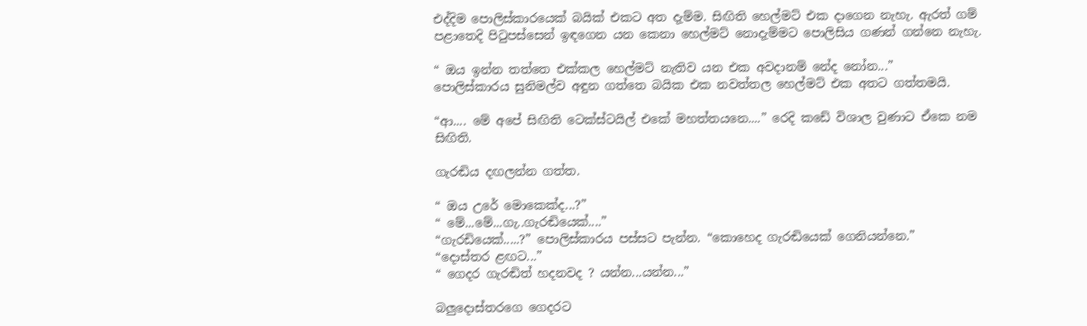එද්දිම පොලිස්කාරයෙක් බයික් එකට අත දැම්ම. සිඟිති හෙල්මට් එක දාගෙන නැහැ. ඇරත් ගම් පළාතෙදි ‍පිටුපස්සෙන් ඉඳගෙන යන කෙනා හෙල්මට් නොදැම්මට පොලිසිය ගණන් ගන්නෙ නැහැ.

“ ඔය ඉන්න තත්තෙ එක්කල හෙල්මට් නැතිව යන එක අවදානම් නේද නෝන...”
පොලිස්කාරය සුනිමල්ව අඳුන ගත්තෙ බයික එක නවත්තල හෙල්මට් එක අතට ගත්තමයි.

“ආ.... මේ අපේ සිඟිති ටෙක්ස්ටයිල් එකේ මහත්තයනෙ....” රෙදි කඩේ විශාල වුණාට ඒකෙ නම සිඟිති.

ගැරඬිය දඟලන්න ගත්ත.

“ ඔය උරේ මොකෙක්ද...?”
“ මේ...මේ...ගැ..ගැරඬියෙක්....”
“ගැරඩියෙක්.....?” පොලිස්කාරය පස්සට පැන්න. “කොහෙද ගැරඬියෙක් ගෙනියන්නෙ.”
“දොස්තර ළඟට...”
“ ගෙදර ගැරඬිත් හදනවද ? යන්න...යන්න...”

බලුදොස්තරගෙ ගෙදරට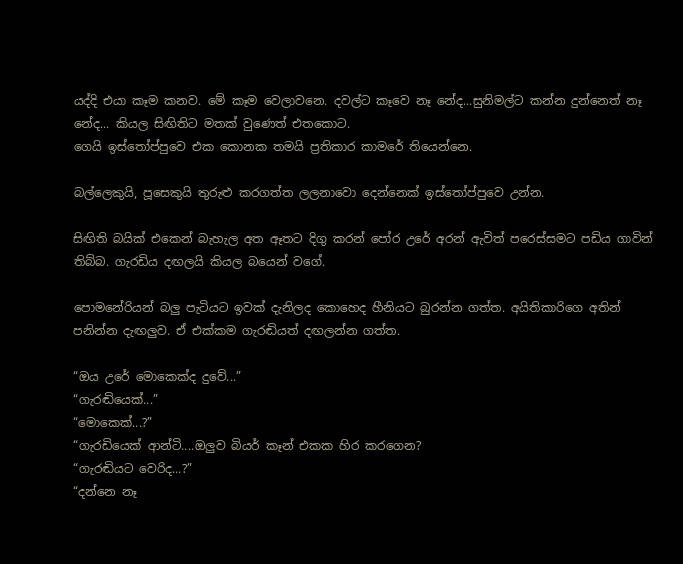යද්දි එයා කෑම කනව. මේ කෑම වෙලාවනෙ. දවල්ට කෑවෙ නෑ නේද...සුනිමල්ට කන්න දුන්නෙත් නෑ නේද... කියල සිඟිතිට මතක් වුණෙත් එතකොට.
ගෙයි ඉස්තෝප්පුවෙ එක කොනක තමයි ප්‍රතිකාර කාමරේ තියෙන්නෙ.

බල්ලෙකුයි, පූසෙකුයි තුරුළු කරගත්ත ‍ලලනාවො දෙන්නෙක් ඉස්තෝප්පුවෙ උන්න.

සිඟිති බයික් එකෙන් බැහැල අත ඈතට දිගු කරන් පෝර උරේ අරන් ඇවිත් පරෙස්සමට පඩිය ගාවින් තිබ්බ. ගැරඩිය දඟලයි කියල බයෙන් වගේ.

පොමනේරියන් බලු පැටියට ඉවක් දැනිලද කොහෙද හීනියට බුරන්න ගත්ත. අයිතිකාරිගෙ අතින් පනින්න දැඟලුව. ඒ එක්කම ගැරඬියත් දඟලන්න ගත්ත.

“ඔය උරේ මොකෙක්ද දුවේ...”
“ගැරඬියෙක්...”
“මොකෙක්...?”
“ගැරඩියෙක් ආන්ටි....ඔලුව බියර් කෑන් එකක හිර කරගෙන?
“ගැරඬියට ‍වෙරිද...?”
“දන්නෙ නෑ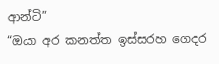ආන්ටි”
“ඔයා අර කනත්ත ඉස්සරහ ගෙදර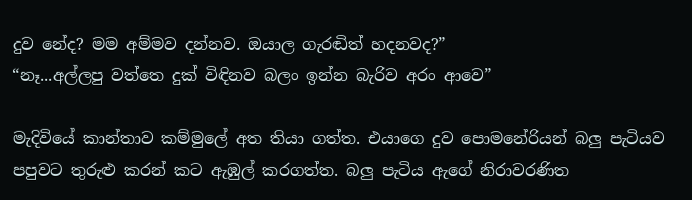දුව නේද? මම අම්මව දන්නව. ඔයාල ගැරඬිත් හදනවද?”
“නෑ...අල්ලපු වත්තෙ දුක් විඳිනව බලං ඉන්න බැරිව අරං ආවෙ”

මැදිවියේ කාන්තාව කම්මුලේ අත තියා ගත්ත. එයාගෙ දුව පොමනේරියන් බලු පැටියව පපුවට තුරුළු කරන් කට ඇඹුල් කරගත්ත. බලු පැටිය ඇගේ නිරාවරණිත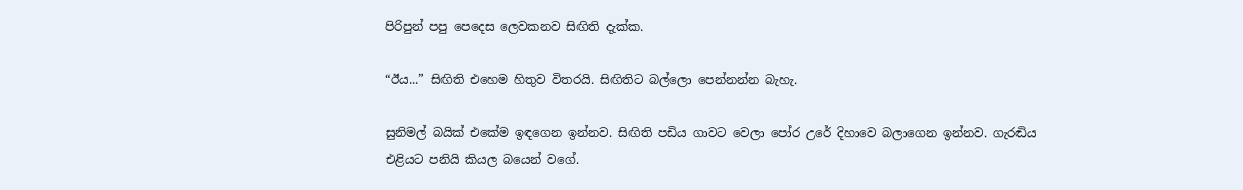පිරිපුන් පපු පෙදෙස ලෙවකනව සිඟිති දැක්ක.

“ඊය...” සිඟිති එහෙම හිතුව විතරයි. සිඟිතිට බල්ලො පෙන්නන්න බැහැ.

සුනිමල් බයික් එකේම ඉඳගෙන ඉන්නව. සිඟිති පඩිය ගාවට වෙලා පෝර උරේ දිහාවෙ බලාගෙන ඉන්නව. ගැරඬිය එළියට පනියි කියල බයෙන් වගේ.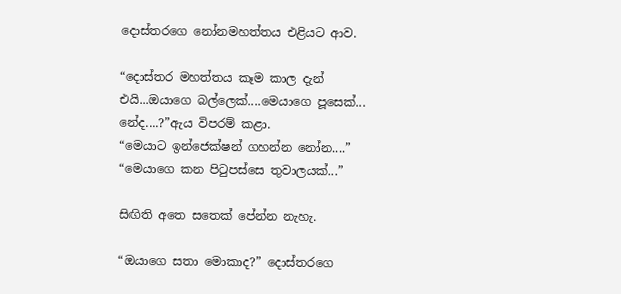දොස්තරගෙ නෝනමහත්තය එළියට ආව.

“දොස්තර මහත්තය කෑම කාල දැන් එයි...ඔයාගෙ බල්ලෙක්....මෙයාගෙ පූසෙක්... නේද....?”ඇය විපරම් කළා.
“මෙයාට ඉන්ජෙක්ෂන් ගහන්න නෝන....”
“මෙයාගෙ කන පිටුපස්සෙ තුවාලයක්...”

සිඟිති අතෙ සතෙක් පේන්න නැහැ.

“ඔයාගෙ සතා මොකාද?” දොස්තරගෙ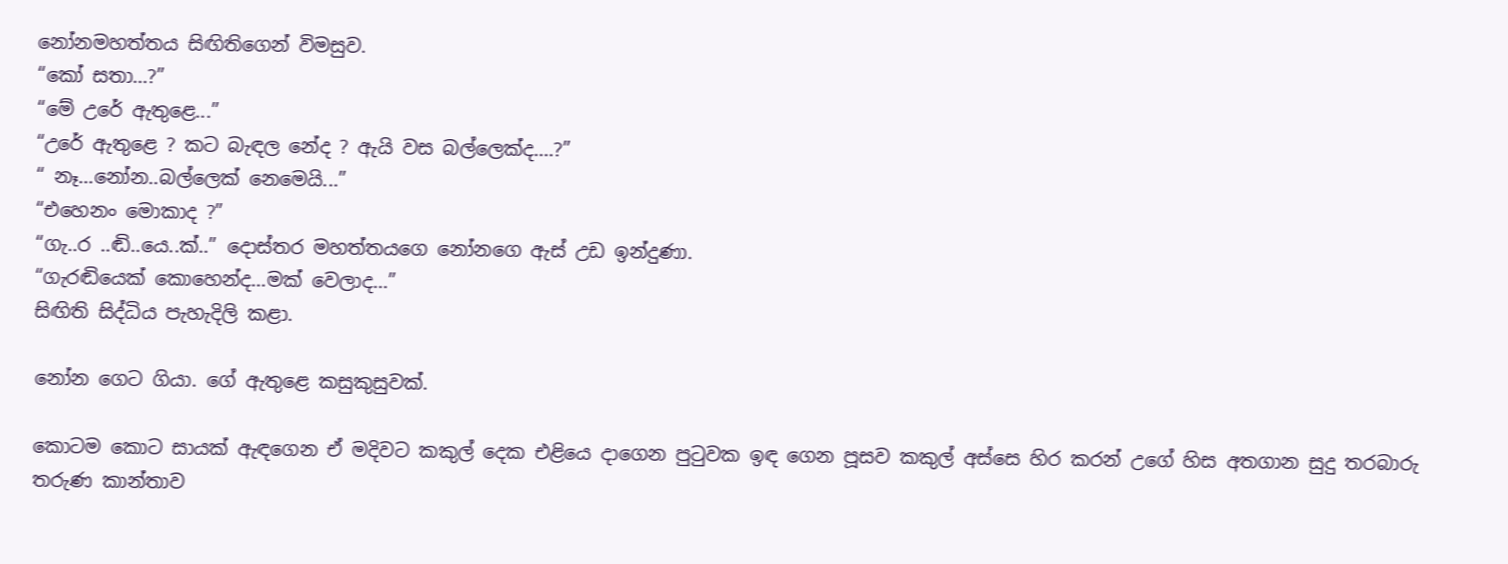නෝනමහත්තය සිඟිතිගෙන් විමසුව.
“කෝ සතා...?”
“මේ උරේ ඇතුළෙ...”
“උරේ ඇතුළෙ ? කට බැඳල නේද ? ඇයි වස බල්ලෙක්ද....?”
“ නෑ...නෝන..බල්ලෙක් නෙමෙයි...”
“එහෙනං මොකාද ?”
“ගැ..ර ..ඬි..යෙ..ක්..” දොස්තර මහත්තයගෙ නෝනගෙ ඇස් උඩ ඉන්දුණා.
“ගැරඬියෙක් කොහෙන්ද...මක් වෙලාද...”
සිඟිති සිද්ධිය පැහැදිලි කළා.

නෝන ගෙට ගියා. ගේ ඇතුළෙ කසුකුසුවක්.

කොටම කොට සායක් ඇඳගෙන ඒ මදිවට කකුල් දෙක එළියෙ දාගෙන පුටුවක ඉඳ ගෙන පූසව කකුල් අස්සෙ හිර කරන් උගේ හිස අතගාන සුදු තරබාරු තරුණ කාන්තාව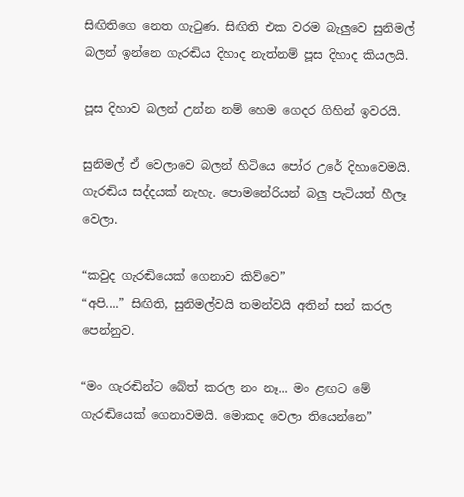සිඟිතිගෙ නෙත ගැටුණ. සිඟිති එක වරම බැලුවෙ සුනිමල් බලන් ඉන්නෙ ගැරඬිය දිහාද නැත්නම් පූස දිහාද කියලයි.

පූස දිහාව බලන් උන්න නම් හෙම ගෙදර ගිහින් ඉවරයි.

සුනිමල් ඒ වෙලාවෙ බලන් හිටියෙ පෝර උරේ දිහාවෙමයි. ගැරඬිය සද්දයක් නැහැ. පොමනේරියන් බලු පැටියත් හීලෑ වෙලා.

“කවුද ගැරඬියෙක් ගෙනාව කිව්වෙ”
“අපි....” සිඟිති, සුනිමල්වයි තමන්වයි අතින් සන් කරල පෙන්නුව.

“මං ගැරඬින්ට බේත් කරල නං නෑ... මං ළඟට මේ ගැරඬියෙක් ගෙනාවමයි. මොකද වෙලා තියෙන්නෙ”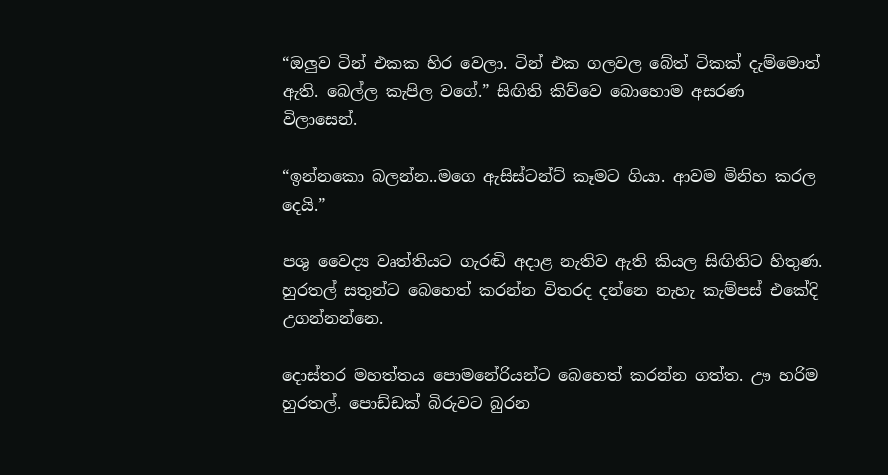“ඔලුව ටින් එකක හිර වෙලා. ටින් එක ගලවල බේත් ටිකක් දැම්මොත් ඇති. බෙල්ල කැපිල වගේ.” සිඟිති කිව්වෙ බොහොම අසරණ විලාසෙන්.

“ඉන්නකො බලන්න..මගෙ ඇසිස්ටන්ට් කෑමට ගියා. ආවම මිනිහ කරල දෙයි.”

පශු වෛද්‍ය වෘත්තියට ගැරඬි අදාළ නැතිව ඇති කියල සිඟිතිට හිතුණ. හුරතල් සතුන්ට බෙහෙත් කරන්න විතරද දන්නෙ නැහැ කැම්පස් එකේදි උගන්නන්නෙ.

දොස්තර මහත්තය පොමනේරියන්ට බෙහෙත් කරන්න ගත්ත. ඌ හරිම හුරතල්. පොඩ්ඩක් බිරුවට බුරන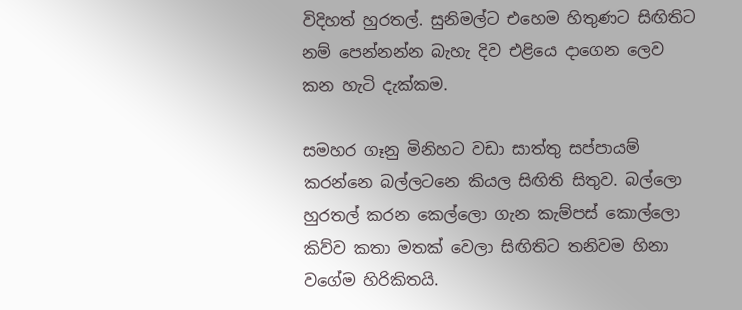විදිහත් හුරතල්. සුනිමල්ට එහෙම හිතුණට සිඟිතිට නම් පෙන්නන්න බැහැ දිව එළියෙ දාගෙන ලෙව කන හැටි දැක්කම.

සමහර ගෑනු මිනිහට වඩා සාත්තු සප්පායම් කරන්නෙ බල්ලටනෙ කියල සිඟිති සිතුව. බල්ලො හුරතල් කරන කෙල්ලො ගැන කැම්පස් කොල්ලො කිව්ව කතා මතක් වෙලා සිඟිතිට තනිවම හිනා වගේම හිරිකිතයි.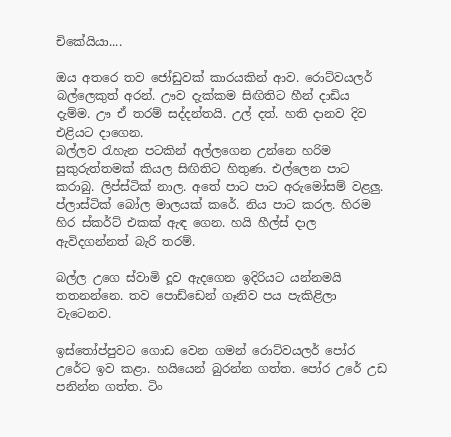චිකේයියා....

ඔය අතරෙ තව ජෝඩුවක් කාරයකින් ආව. රොට්වයලර් බල්ලෙකුත් අරන්. ඌව දැක්කම සිඟිතිට හීන් දාඩිය දැම්ම. ඌ ඒ තරම් සද්දන්තයි. උල් දත්. හති දානව දිව එළියට දාගෙන.
බල්ලව රැහැන පටකින් අල්ලගෙන උන්නෙ හරිම සුකුරුත්තමක් කියල සිඟිතිට හිතුණ. එල්ලෙන පාට කරාබු. ලිප්ස්ටික් නාල. අතේ පාට පාට අරුමෝසම් වළලු. ප්ලාස්ටික් බෝල මාලයක් කරේ. නිය පාට කරල. හිරම හිර ස්කර්ට් එකක් ඇඳ ගෙන. හයි හීල්ස් දාල ඇවිදගන්නත් බැරි තරම්.

බල්ල උගෙ ස්වාමි දූව ඇදගෙන ඉදිරියට යන්නමයි  තතනන්නෙ. තව පොඩ්ඩෙන් ගෑනිව පය පැකිළිලා වැටෙනව.

ඉස්තෝප්පුවට ගොඩ වෙන ගමන් රොට්වයලර් පෝර උරේට ඉව කළා. හයියෙන් බුරන්න ගත්ත. පෝර උරේ උඩ පනින්න ගත්ත. ටිං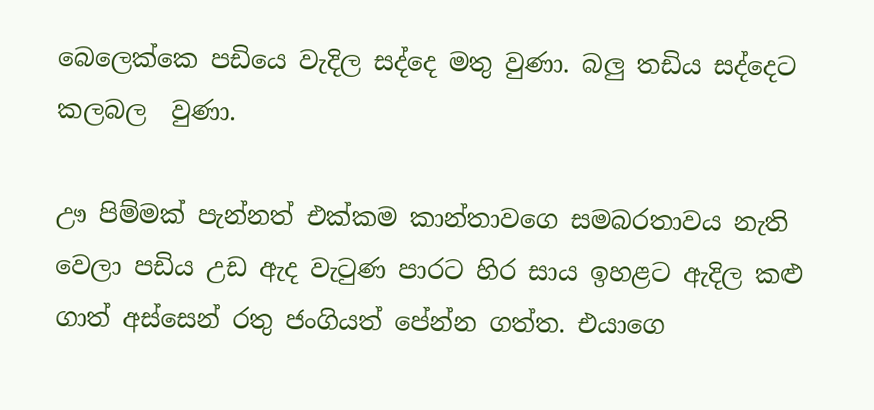බෙලෙක්කෙ පඩියෙ වැදිල සද්දෙ මතු වුණා. බලු තඩිය සද්දෙට කලබල  වුණා.

ඌ පිම්මක් පැන්නත් එක්කම කාන්තාවගෙ සමබරතාවය නැති වෙලා පඩිය උඩ ඇද වැටුණ පාරට හිර සාය ඉහළට ඇදිල කළු ගාත් අස්සෙන් රතු ජංගියත් පේන්න ගත්ත. එයාගෙ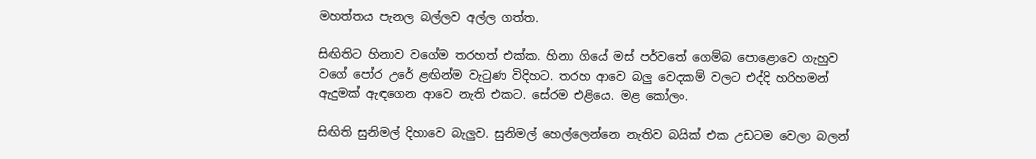මහත්තය පැනල බල්ලව අල්ල ගත්ත.

සිඟිතිට හිනාව වගේම තරහත් එක්ක. හිනා ගියේ මස් පර්වතේ ගෙම්බ පොළොවෙ ගැහුව වගේ පෝර උරේ ළඟින්ම වැටුණ විදිහට. තරහ ආවෙ බලු වෙදකම් වලට එද්දි හරිහමන් ඇදුමක් ඇඳගෙන ආවෙ නැති එකට. සේරම එළියෙ. මළ කෝලං.

සිඟිති සුනිමල් දිහාවෙ බැලුව. සුනිමල් හෙල්ලෙන්නෙ නැතිව බයික් එක උඩටම වෙලා බලන්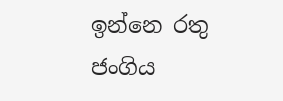ඉන්නෙ රතු ජංගිය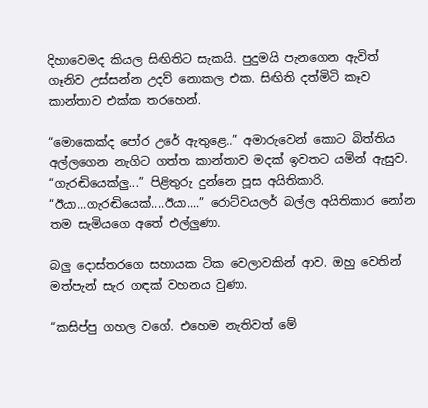දිහාවෙමද කියල සිඟිතිට සැකයි. පුදුමයි පැනගෙන ඇවිත් ගෑනිව උස්සන්න උදව් නොකල එක. සිඟිති දත්මිටි කෑව කාන්තාව එක්ක තරහෙන්.

“මොකෙක්ද පෝර උරේ ඇතුළෙ..” අමාරුවෙන් කොට බිත්තිය අල්ලගෙන නැගිට ගත්ත කාන්තාව මදක් ඉවතට යමින් ඇසුව.
“ගැරඬියෙක්ලු...” පිළිතුරු දුන්නෙ පූස අයිතිකාරි.
“ඊයා...ගැරඬියෙක්....ඊයා....” රොට්වයලර් බල්ල අයිතිකාර නෝන තම සැමියගෙ අතේ එල්ලුණා.

බලු දොස්තරගෙ සහායක ටික වෙලාවකින් ආව. ඔහු වෙතින් මත්පැන් සැර ගඳක් වහනය වුණා.

“කසිප්පු ගහල වගේ. එහෙම නැතිවත් මේ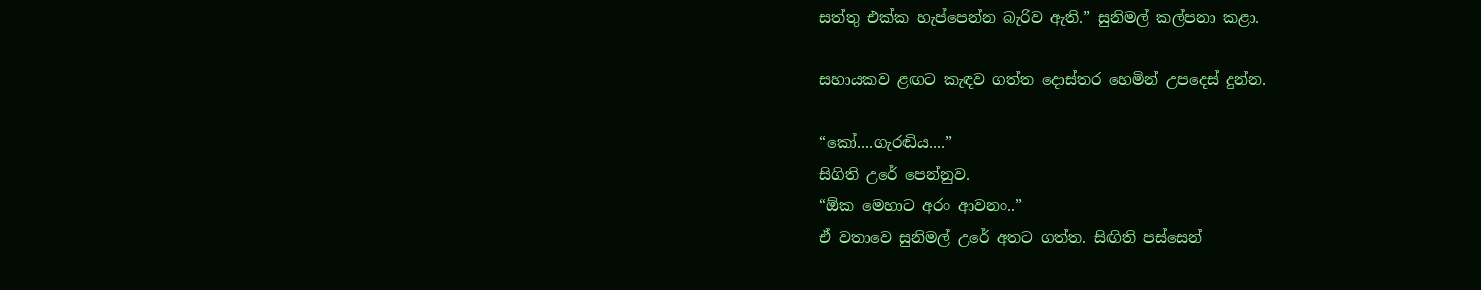සත්තු එක්ක හැප්පෙන්න බැරිව ඇති.” සුනිමල් කල්පනා කළා.

සහායකව ළඟට කැඳව ගත්ත දොස්තර හෙමින් උපදෙස් දුන්න.

“කෝ....ගැරඬිය....”
සිගිති උරේ පෙන්නුව.
“ඕක මෙහාට අරං ආවනං..”
ඒ වතාවෙ සුනිමල් උරේ අතට ගත්ත. සිඟිති පස්සෙන්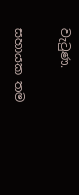වැටුණ.

සහායක තම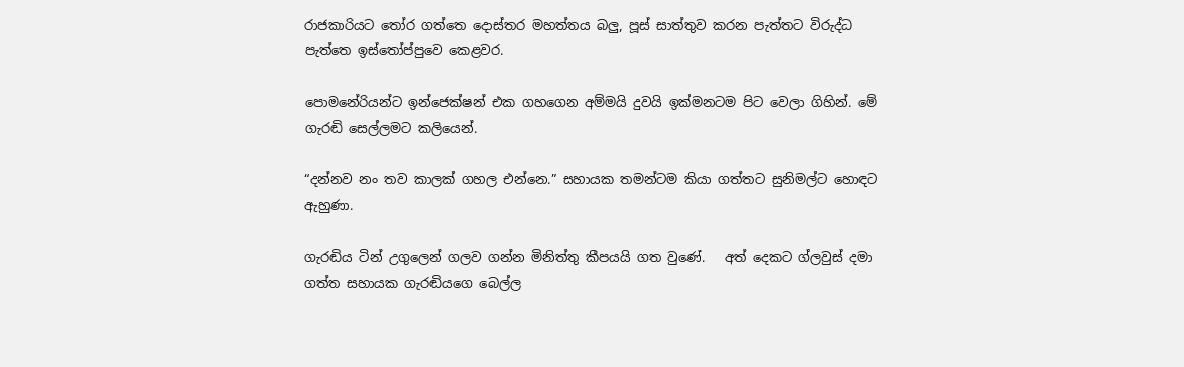රාජකාරියට තෝර ගත්තෙ දොස්තර මහත්තය බලු, පූස් සාත්තුව කරන පැත්තට විරුද්ධ පැත්තෙ ඉස්තෝප්පුවෙ කෙළවර.

පොමනේරියන්ට ඉන්ජෙක්ෂන් එක ගහගෙන අම්මයි දුවයි ඉක්මනටම පිට වෙලා ගිහින්. මේ ගැරඬි සෙල්ලමට කලියෙන්.

“දන්නව නං තව කාලක් ගහල එන්නෙ.” සහායක තමන්ටම කියා ගත්තට සුනිමල්ට හොඳට ඇහුණා.

ගැරඬිය ටින් උගුලෙන් ගලව ගන්න මිනිත්තු කීපයයි ගත වුණේ.   අත් දෙකට ග්ලවුස් දමා ගත්ත සහායක ගැරඬියගෙ බෙල්ල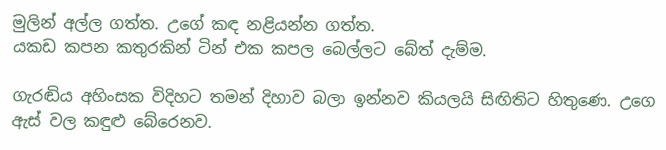මුලින් අල්ල ගත්ත. උගේ කඳ නළියන්න ගත්ත.
යකඩ කපන කතුරකින් ටින් එක කපල බෙල්ලට බේත් දැම්ම.

ගැරඬිය අහිංසක විදිහට තමන් දිහාව බලා ඉන්නව කියලයි සිඟිතිට හිතුණෙ. උගෙ ඇස් වල කඳුළු බේරෙනව.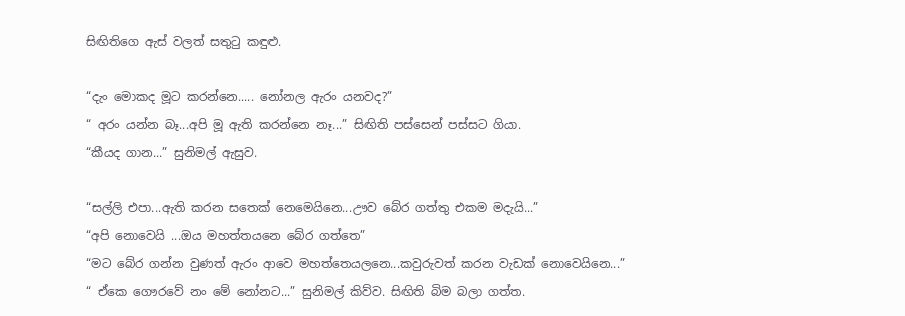සිඟිතිගෙ ඇස් වලත් සතුටු කඳුළු.

“දැං මොකද මූට කරන්නෙ..... නෝනල ඇරං යනවද?”
“ අරං යන්න බෑ...අපි මූ ඇති කරන්නෙ නෑ...” සිඟිති පස්සෙන් පස්සට ගියා.
“කීයද ගාන...” සුනිමල් ඇසුව.

“සල්ලි එපා...ඇති කරන සතෙක් නෙමෙයිනෙ...ඌව බේර ගත්තු එකම මදැයි...”
“අපි නොවෙයි ...ඔය මහත්තයනෙ බේර ගත්තෙ”
“මට බේර ගන්න වුණත් ඇරං ආවෙ මහත්තෙයලනෙ...කවුරුවත් කරන වැඩක් නොවෙයිනෙ...”
“ ඒකෙ ගෞරවේ නං මේ නෝනට...” සුනිමල් කිව්ව. සිඟිති බිම බලා ගත්ත.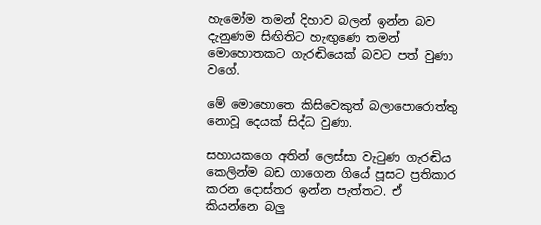හැමෝම තමන් දිහාව බලන් ඉන්න බව දැනුණම සිඟිතිට හැඟුණෙ තමන් මොහොතකට ගැරඬියෙක් බවට පත් වුණා වගේ.

මේ මොහොතෙ කිසිවෙකුත් බලාපොරොත්තු නොවූ දෙයක් සිද්ධ වුණා.

සහායකගෙ අතින් ලෙස්සා වැටුණ ගැරඬිය කෙලින්ම බඩ ගාගෙන ගියේ පූසට ප්‍රතිකාර කරන දොස්තර ඉන්න පැත්තට. ඒ  කියන්නෙ බලු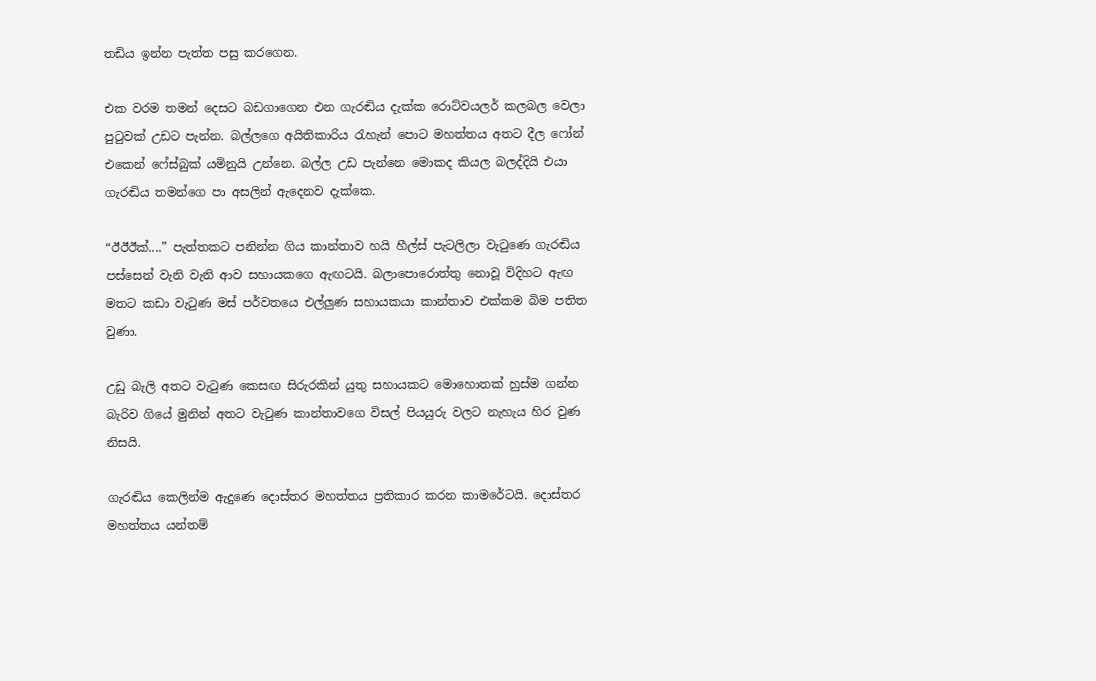තඩිය ඉන්න පැත්ත පසු කරගෙන.

එක වරම තමන් දෙසට බඩගාගෙන එන ගැරඬිය දැක්ක රොට්වයලර් කලබල වෙලා පුටුවක් උඩට පැන්න. බල්ලගෙ අයිතිකාරිය රැහැන් පොට මහත්තය අතට දීල ‍ෆෝන් එකෙන් ෆේස්බුක් යමිනුයි උන්නෙ. බල්ල උඩ පැන්නෙ මොකද කියල බලද්දියි එයා ගැරඬිය තමන්ගෙ පා අසලින් ඇදෙනව දැක්කෙ.

“ඊඊඊක්....” පැත්තකට පනින්න ගිය කාන්තාව හයි හීල්ස් පැටලිලා වැටුණෙ ගැරඬිය පස්සෙන් වැනි වැනි ආව සහායකගෙ ඇඟටයි. බලාපොරොත්තු නොවූ විදිහට ඇඟ මතට කඩා වැටුණ මස් පර්වතයෙ එල්ලුණ සහායකයා කාන්තාව එක්කම බිම පතිත වුණා.

උඩු බැලි අතට වැටුණ කෙසඟ සිරුරකින් යුතු සහායකට මොහොතක් හුස්ම ගන්න බැරිව ගියේ මුනින් අතට වැටුණ කාන්තාවගෙ විසල් පියයුරු වලට නැහැය හිර වුණ නිසයි.

ගැරඬිය කෙලින්ම ඇදුණෙ දොස්තර මහත්තය ප්‍රතිකාර කරන කාමරේටයි. දොස්තර මහත්තය යන්තම්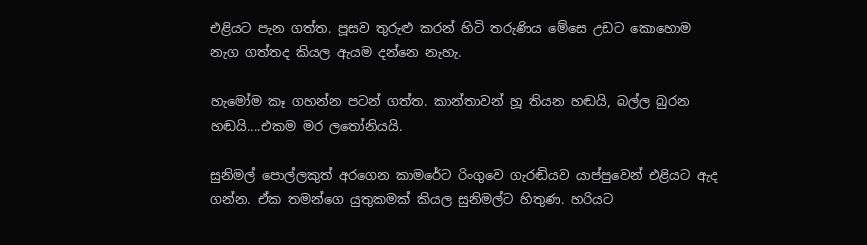එළියට පැන ගත්ත. පූසව තුරුළු කරන් හිටි තරුණිය මේසෙ උඩට කොහොම නැග ගත්තද කියල ඇයම දන්නෙ නැහැ.

හැමෝම කෑ ගහන්න පටන් ගත්ත. කාන්තාවන් හූ තියන හඬයි, බල්ල බුරන හඬයි....එකම මර ලතෝනියයි.

සුනිමල් පොල්ලකුත් අරගෙන කාමරේට රිංගුවෙ ගැරඬියව යාප්පුවෙන් එළියට ඇද ගන්න. ඒක තමන්ගෙ යුතුකමක් කියල සුනිමල්ට හිතුණ. හරියට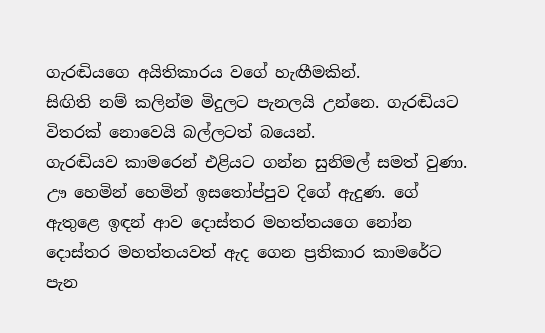ගැරඬියගෙ අයිතිකාරය වගේ හැඟීමකින්.
සිඟිති නම් කලින්ම මිදුලට පැනලයි උන්නෙ. ගැරඬියට විතරක් නොවෙයි බල්ලටත් බයෙන්.
ගැරඬියව කාමරෙන් එළියට ගන්න සුනිමල් සමත් වුණා. ඌ හෙමින් හෙමින් ඉසතෝප්පුව දිගේ ඇදුණ. ගේ ඇතුළෙ ඉඳන් ආව දොස්තර මහත්තයගෙ නෝන දොස්තර මහත්තයවත් ඇද ගෙන ප්‍රතිකාර කාමරේට පැන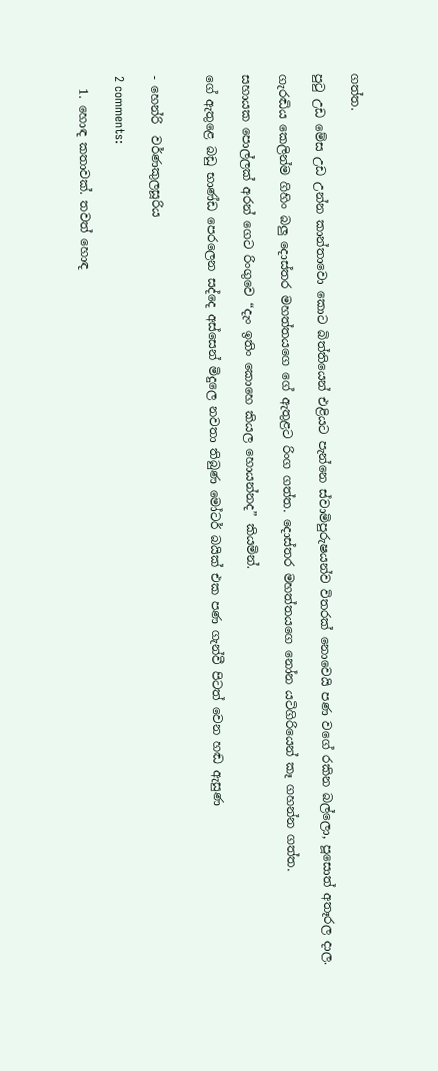ගත්ත.

පුටු උඩ මේස උඩ උන්න කාන්තාවො කොට බිත්තියෙන් එළියට පැන්නෙ ස්වාමිපුරුෂයන්ව විතරක් නොවෙයි පණ වගේ රකින බල්ලො, පූසොත් අතෑරල දාල.

ගැරඬිය කෙලින්ම ගිහිං බලු දොස්තර මහත්තය‍ගෙ ගේ ඇතුළට රිංග ගත්ත. දොස්තර මහත්තයගෙ නෝන යටිගිරියෙන් කෑ ගහන්න ගත්ත.

සහායක පොල්ලක් අරන් ගෙට රිංගුවෙ “දැං ඉතිං කොහෙ කියල හොයන්නද” කියමින්.

ගේ ඇතුළෙ බඩු භාණ්ඩ පෙරලෙන සද්දෙ අස්සෙන් මිදුලෙ නවතා තිබුණ මෝටර් බයික් එක පණ ගැන්වී පිටත් වෙන හඬ ඇසුණ


- හෙන්රි  වර්ණකුලසූරිය

2 comments:

  1. හොඳ කතාවක්. තවත් හොඳ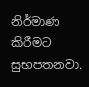නිර්මාණ කිරීමට සුභපතනවා.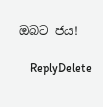ඔබට ජය!

    ReplyDelete